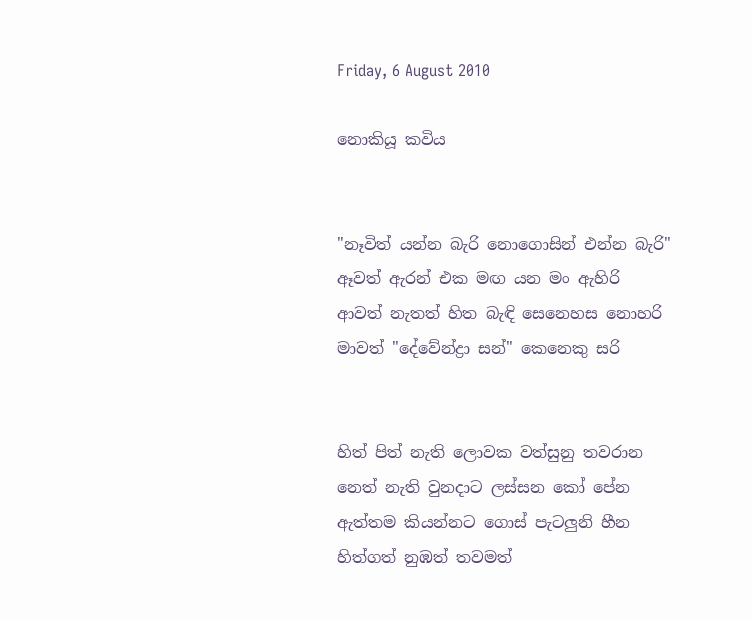Friday, 6 August 2010

නොකියූ කවිය


"නෑවිත් යන්න බැරි නොගොසින් එන්න බැරි"
ඈවත් ඇරන් එක මඟ යන මං ඇහිරි
ආවත් නැතත් හිත බැඳි සෙනෙහස නොහරි
මාවත් "දේවේන්ද්‍රා සන්" කෙනෙකු සරි


හිත් පිත් නැති ලොවක වත්සුනු තවරාන
නෙත් නැති වුනදාට ලස්සන කෝ පේන
ඇත්තම කියන්නට ගොස් පැටලුනි හීන
හිත්ගත් නුඹත් තවමත්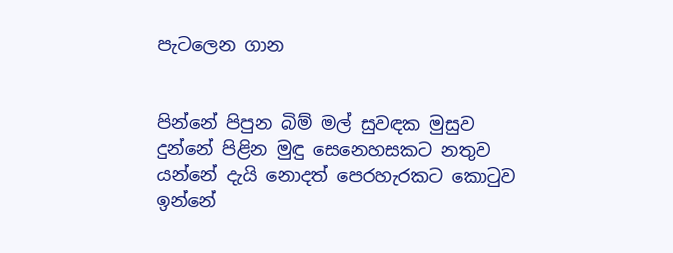පැටලෙන ගාන


පින්නේ පිපුන බිම් මල් සුවඳක මුසුව
දුන්නේ පිළින මුඳු සෙනෙහසකට නතුව
යන්නේ දැයි නොදත් පෙරහැරකට කො‍ටුව
ඉන්නේ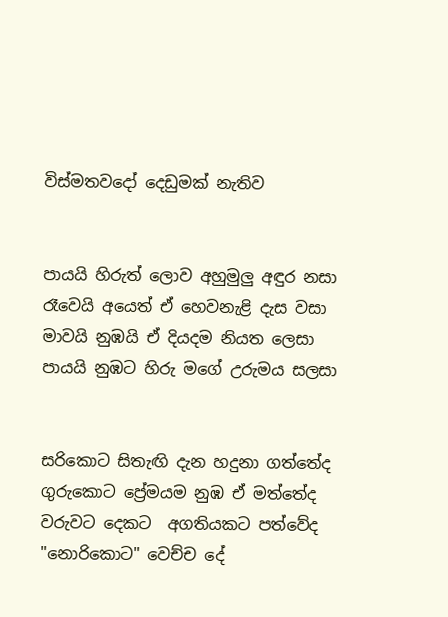විස්මතවදෝ දෙඩුමක් නැතිව


පායයි හිරුත් ලොව අහුමුලු අඳුර නසා
රෑවෙයි අයෙත් ඒ හෙවනැළි දැස වසා
මාවයි නුඹයි ඒ දියදම නියත ලෙසා
පායයි නුඹට හිරු මගේ උරුමය සලසා


සරිකොට සිතැඟි දැන හදුනා ගත්තේද
ගුරුකොට ප්‍රේමයම නුඹ ඒ මත්තේද
වරුවට දෙකට  අගතියකට පත්වේද
"නොරිකොට" වෙච්ච දේ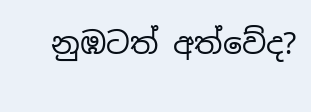නුඹටත් අත්වේද?